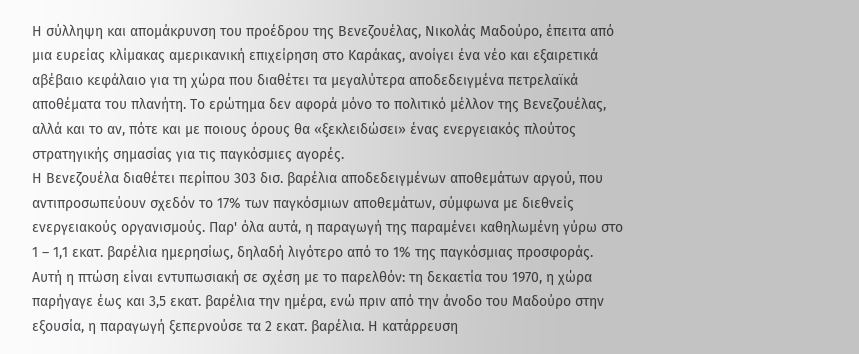Η σύλληψη και απομάκρυνση του προέδρου της Βενεζουέλας, Νικολάς Μαδούρο, έπειτα από μια ευρείας κλίμακας αμερικανική επιχείρηση στο Καράκας, ανοίγει ένα νέο και εξαιρετικά αβέβαιο κεφάλαιο για τη χώρα που διαθέτει τα μεγαλύτερα αποδεδειγμένα πετρελαϊκά αποθέματα του πλανήτη. Το ερώτημα δεν αφορά μόνο το πολιτικό μέλλον της Βενεζουέλας, αλλά και το αν, πότε και με ποιους όρους θα «ξεκλειδώσει» ένας ενεργειακός πλούτος στρατηγικής σημασίας για τις παγκόσμιες αγορές.
Η Βενεζουέλα διαθέτει περίπου 303 δισ. βαρέλια αποδεδειγμένων αποθεμάτων αργού, που αντιπροσωπεύουν σχεδόν το 17% των παγκόσμιων αποθεμάτων, σύμφωνα με διεθνείς ενεργειακούς οργανισμούς. Παρ' όλα αυτά, η παραγωγή της παραμένει καθηλωμένη γύρω στο 1 – 1,1 εκατ. βαρέλια ημερησίως, δηλαδή λιγότερο από το 1% της παγκόσμιας προσφοράς. Αυτή η πτώση είναι εντυπωσιακή σε σχέση με το παρελθόν: τη δεκαετία του 1970, η χώρα παρήγαγε έως και 3,5 εκατ. βαρέλια την ημέρα, ενώ πριν από την άνοδο του Μαδούρο στην εξουσία, η παραγωγή ξεπερνούσε τα 2 εκατ. βαρέλια. Η κατάρρευση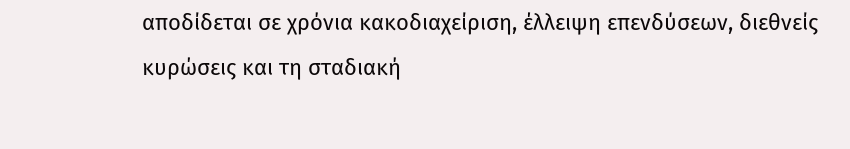αποδίδεται σε χρόνια κακοδιαχείριση, έλλειψη επενδύσεων, διεθνείς κυρώσεις και τη σταδιακή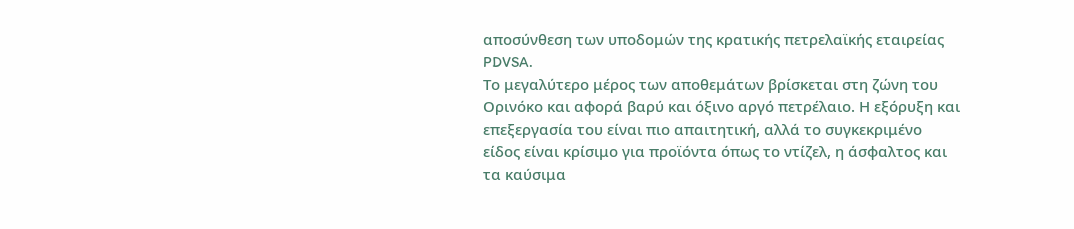αποσύνθεση των υποδομών της κρατικής πετρελαϊκής εταιρείας PDVSA.
Το μεγαλύτερο μέρος των αποθεμάτων βρίσκεται στη ζώνη του Ορινόκο και αφορά βαρύ και όξινο αργό πετρέλαιο. Η εξόρυξη και επεξεργασία του είναι πιο απαιτητική, αλλά το συγκεκριμένο είδος είναι κρίσιμο για προϊόντα όπως το ντίζελ, η άσφαλτος και τα καύσιμα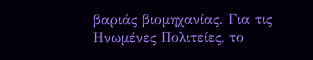βαριάς βιομηχανίας. Για τις Ηνωμένες Πολιτείες, το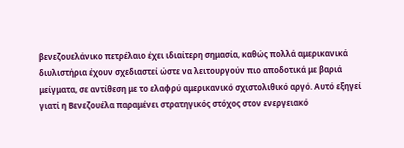βενεζουελάνικο πετρέλαιο έχει ιδιαίτερη σημασία, καθώς πολλά αμερικανικά διυλιστήρια έχουν σχεδιαστεί ώστε να λειτουργούν πιο αποδοτικά με βαριά μείγματα, σε αντίθεση με το ελαφρύ αμερικανικό σχιστολιθικό αργό. Αυτό εξηγεί γιατί η Βενεζουέλα παραμένει στρατηγικός στόχος στον ενεργειακό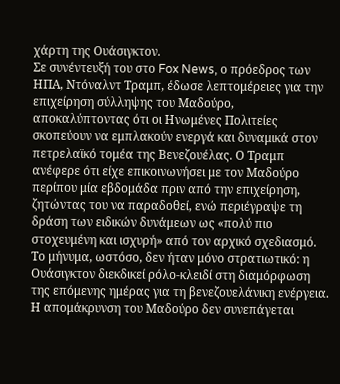χάρτη της Ουάσιγκτον.
Σε συνέντευξή του στο Fox News, ο πρόεδρος των ΗΠΑ, Ντόναλντ Τραμπ, έδωσε λεπτομέρειες για την επιχείρηση σύλληψης του Μαδούρο, αποκαλύπτοντας ότι οι Ηνωμένες Πολιτείες σκοπεύουν να εμπλακούν ενεργά και δυναμικά στον πετρελαϊκό τομέα της Βενεζουέλας. Ο Τραμπ ανέφερε ότι είχε επικοινωνήσει με τον Μαδούρο περίπου μία εβδομάδα πριν από την επιχείρηση, ζητώντας του να παραδοθεί, ενώ περιέγραψε τη δράση των ειδικών δυνάμεων ως «πολύ πιο στοχευμένη και ισχυρή» από τον αρχικό σχεδιασμό. Το μήνυμα, ωστόσο, δεν ήταν μόνο στρατιωτικό: η Ουάσιγκτον διεκδικεί ρόλο-κλειδί στη διαμόρφωση της επόμενης ημέρας για τη βενεζουελάνικη ενέργεια.
Η απομάκρυνση του Μαδούρο δεν συνεπάγεται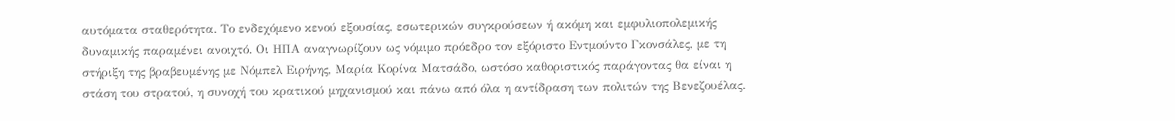αυτόματα σταθερότητα. Το ενδεχόμενο κενού εξουσίας, εσωτερικών συγκρούσεων ή ακόμη και εμφυλιοπολεμικής δυναμικής παραμένει ανοιχτό. Οι ΗΠΑ αναγνωρίζουν ως νόμιμο πρόεδρο τον εξόριστο Εντμούντο Γκονσάλες, με τη στήριξη της βραβευμένης με Νόμπελ Ειρήνης, Μαρία Κορίνα Ματσάδο, ωστόσο καθοριστικός παράγοντας θα είναι η στάση του στρατού, η συνοχή του κρατικού μηχανισμού και πάνω από όλα η αντίδραση των πολιτών της Βενεζουέλας.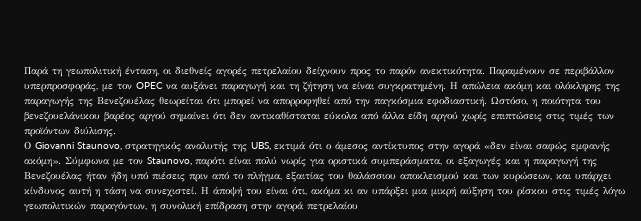Παρά τη γεωπολιτική ένταση, οι διεθνείς αγορές πετρελαίου δείχνουν προς το παρόν ανεκτικότητα. Παραμένουν σε περιβάλλον υπερπροσφοράς, με τον OPEC να αυξάνει παραγωγή και τη ζήτηση να είναι συγκρατημένη. Η απώλεια ακόμη και ολόκληρης της παραγωγής της Βενεζουέλας θεωρείται ότι μπορεί να απορροφηθεί από την παγκόσμια εφοδιαστική. Ωστόσο, η ποιότητα του βενεζουελάνικου βαρέος αργού σημαίνει ότι δεν αντικαθίσταται εύκολα από άλλα είδη αργού χωρίς επιπτώσεις στις τιμές των προϊόντων διύλισης.
Ο Giovanni Staunovo, στρατηγικός αναλυτής της UBS, εκτιμά ότι ο άμεσος αντίκτυπος στην αγορά «δεν είναι σαφώς εμφανής ακόμη». Σύμφωνα με τον Staunovo, παρότι είναι πολύ νωρίς για οριστικά συμπεράσματα, οι εξαγωγές και η παραγωγή της Βενεζουέλας ήταν ήδη υπό πιέσεις πριν από το πλήγμα, εξαιτίας του θαλάσσιου αποκλεισμού και των κυρώσεων, και υπάρχει κίνδυνος αυτή η τάση να συνεχιστεί. Η άποψή του είναι ότι, ακόμα κι αν υπάρξει μια μικρή αύξηση του ρίσκου στις τιμές λόγω γεωπολιτικών παραγόντων, η συνολική επίδραση στην αγορά πετρελαίου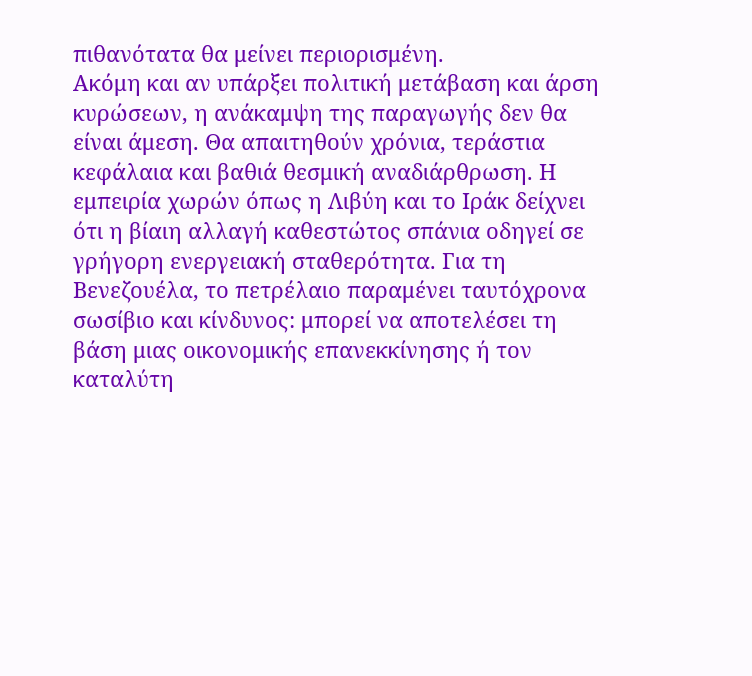πιθανότατα θα μείνει περιορισμένη.
Ακόμη και αν υπάρξει πολιτική μετάβαση και άρση κυρώσεων, η ανάκαμψη της παραγωγής δεν θα είναι άμεση. Θα απαιτηθούν χρόνια, τεράστια κεφάλαια και βαθιά θεσμική αναδιάρθρωση. Η εμπειρία χωρών όπως η Λιβύη και το Ιράκ δείχνει ότι η βίαιη αλλαγή καθεστώτος σπάνια οδηγεί σε γρήγορη ενεργειακή σταθερότητα. Για τη Βενεζουέλα, το πετρέλαιο παραμένει ταυτόχρονα σωσίβιο και κίνδυνος: μπορεί να αποτελέσει τη βάση μιας οικονομικής επανεκκίνησης ή τον καταλύτη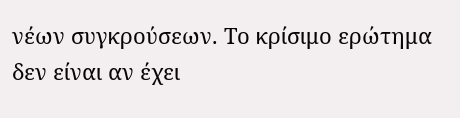νέων συγκρούσεων. Το κρίσιμο ερώτημα δεν είναι αν έχει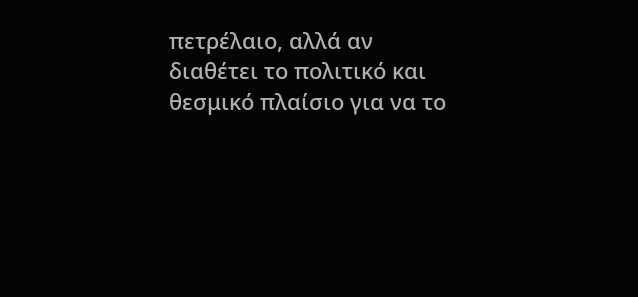πετρέλαιο, αλλά αν διαθέτει το πολιτικό και θεσμικό πλαίσιο για να το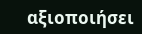αξιοποιήσει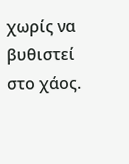χωρίς να βυθιστεί στο χάος.